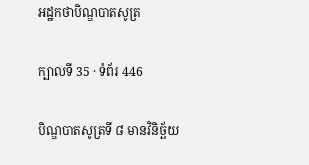អដ្ឋកថាបិណ្ឌបាតសូត្រ

ក្បាលទី 35 · ទំព័រ 446

បិណ្ឌបាតសូត្រទី ៨ មានវិនិច្ឆ័យ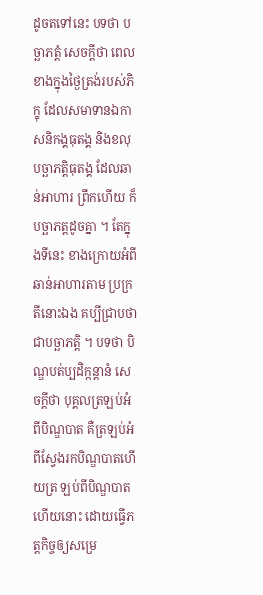ដូចតទៅនេះ បទថា បច្ឆាភត្តំ សេចក្តីថា ពេលខាងក្នុងថ្ងៃត្រង់របស់ភិក្ខុ ដែលសមាទានឯកាសនិកង្គធុតង្គ និងខលុបច្ឆាភត្តិធុតង្គ ដែលឆាន់អាហារ ព្រឹកហើយ ក៏បច្ឆាភត្តដូចគ្នា ។ តែក្នុងទីនេះ ខាងក្រោយអំពីឆាន់អាហារតាម ប្រក្រតីនោះឯង គប្បីជ្រាបថា ជាបច្ឆាភត្តិ ។ បទថា បិណ្ឌបត់ប្បដិក្កន្តានំ សេចក្តីថា បុគ្គលត្រឡប់អំពីបិណ្ឌបាត គឺត្រឡប់អំពីស្វែងរកបិណ្ឌបាតហើយត្រ ឡប់ពីបិណ្ឌបាតហើយនោះ ដោយធ្វើភត្តកិច្ចឲ្យសម្រេ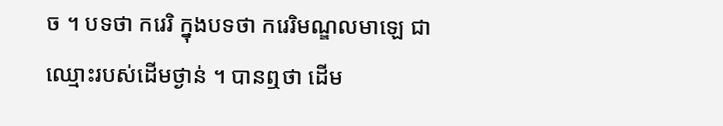ច ។ បទថា ករេរិ ក្នុងបទថា ករេរិមណ្ឌលមាឡេ ជាឈ្មោះរបស់ដើមថ្ងាន់ ។ បានឮថា ដើម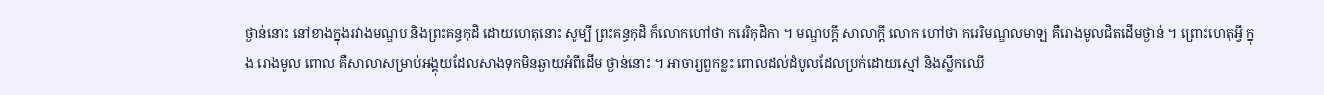ថ្ងាន់នោះ នៅខាងក្នុងរវាងមណ្ឌប និងព្រះគន្ធកុដិ ដោយហេតុនោះ សូម្បី ព្រះគន្ធកុដិ ក៏លោកហៅថា ករេរិកុដិកា ។ មណ្ឌបក្តី សាលាក្តី លោក ហៅថា ករេរិមណ្ឌលមាឡ គឺរោងមូលជិតដើមថ្ងាន់ ។ ព្រោះហេតុអ្វី ក្នុង រោងមូល ពោល គឺសាលាសម្រាប់អង្គុយដែលសាងទុកមិនឆ្ងាយអំពីដើម ថ្ងាន់នោះ ។ អាចារ្យពួកខ្លះ ពោលដល់ដំបូលដែលប្រក់ដោយស្មៅ និងស្លឹកឈើ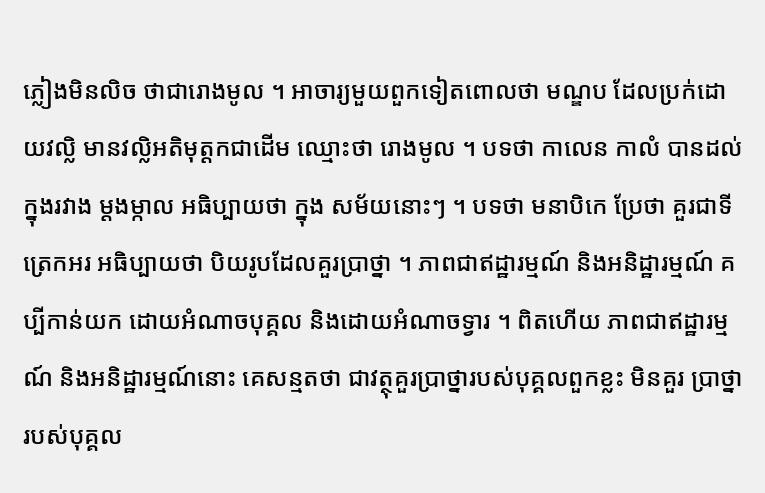ភ្លៀងមិនលិច ថាជារោងមូល ។ អាចារ្យមួយពួកទៀតពោលថា មណ្ឌប ដែលប្រក់ដោយវល្លិ មានវល្លិអតិមុត្តកជាដើម ឈ្មោះថា រោងមូល ។ បទថា កាលេន កាលំ បានដល់ ក្នុងរវាង ម្តងម្កាល អធិប្បាយថា ក្នុង សម័យនោះៗ ។ បទថា មនាបិកេ ប្រែថា គួរជាទីត្រេកអរ អធិប្បាយថា បិយរូបដែលគួរប្រាថ្នា ។ ភាពជាឥដ្ឋារម្មណ៍ និងអនិដ្ឋារម្មណ៍ គប្បីកាន់យក ដោយអំណាចបុគ្គល និងដោយអំណាចទ្វារ ។ ពិតហើយ ភាពជាឥដ្ឋារម្មណ៍ និងអនិដ្ឋារម្មណ៍នោះ គេសន្មតថា ជាវត្ថុគួរប្រាថ្នារបស់បុគ្គលពួកខ្លះ មិនគួរ ប្រាថ្នារបស់បុគ្គល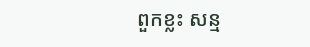ពួកខ្លះ សន្ម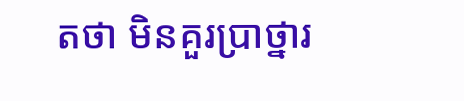តថា មិនគួរប្រាថ្នារ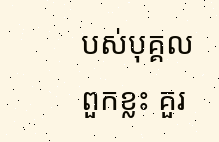បស់បុគ្គលពួកខ្លះ គួរ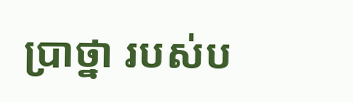ប្រាថ្នា របស់ប